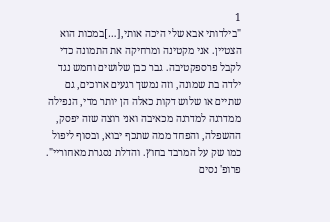1
"בילדותי אבא שלי היכה אותי,[…]במכות הוא הצטיין. אני מקטינה ומרחיקה את התמונה כדי לקבל פרספקטיבה. גבר כבן שלושים וחמש נגד ילדה בת שמונה, וזה נמשך רגעים ארוכים, גם שתיים או שלוש דקות כאלה הן יותר מדי, הנפילה ממדרגה למדרגה מכאיבה ואני רוצה שזה יפסק, ההשפלה, והפחד ממה שתכף יבוא, ובסוף ליפול כמו שק על המרבד בחוץ. והדלת נסגרת מאחוריי".
פרופ' נסים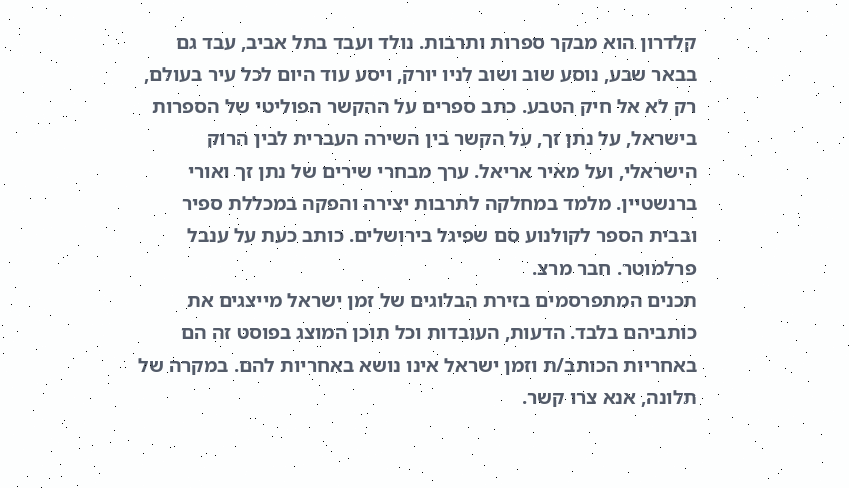קלדרון הוא מבקר ספרות ותרבות. נולד ועבד בתל אביב, עבד גם בבאר שבע, נוסע שוב ושוב לניו יורק, ויסע עוד היום לכל עיר בעולם, רק לא אל חיק הטבע. כתב ספרים על ההקשר הפוליטי של הספרות בישראל, על נתן זך, על הקשר בין השירה העברית לבין הרוק הישראלי, ועל מאיר אריאל. ערך מבחרי שירים של נתן זך ואורי ברנשטיין. מלמד במחלקה לתרבות יצירה והפקה במכללת ספיר ובבית הספר לקולנוע סם שפיגל בירושלים. כותב כעת על ענבל פרלמוטר. חבר מרצ.
תכנים המתפרסמים בזירת הבלוגים של זמן ישראל מייצגים את כותביהם בלבד. הדעות, העובדות וכל תוכן המוצג בפוסט זה הם באחריות הכותב/ת וזמן ישראל אינו נושא באחריות להם. במקרה של תלונה, אנא צרו קשר.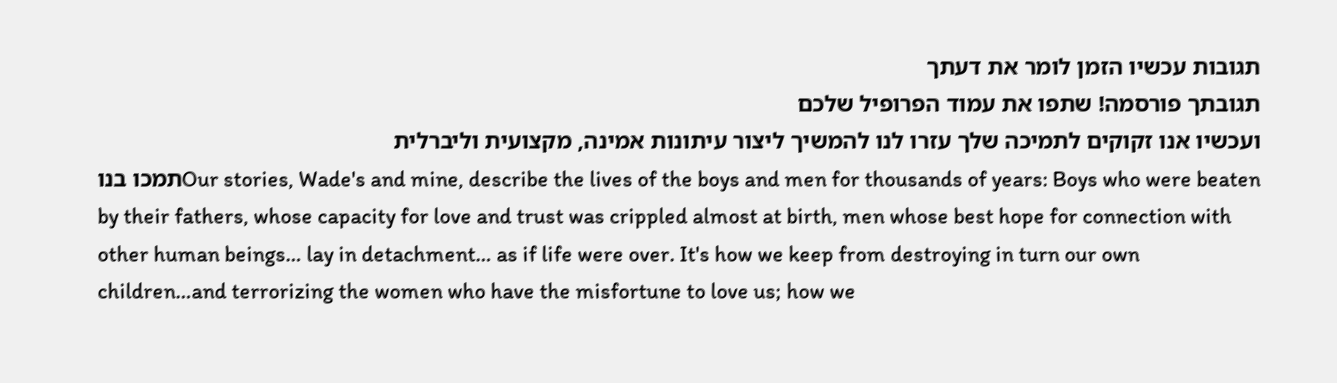תגובות עכשיו הזמן לומר את דעתך
תגובתך פורסמה! שתפו את עמוד הפרופיל שלכם
ועכשיו אנו זקוקים לתמיכה שלך עזרו לנו להמשיך ליצור עיתונות אמינה, מקצועית וליברלית
תמכו בנוOur stories, Wade's and mine, describe the lives of the boys and men for thousands of years: Boys who were beaten by their fathers, whose capacity for love and trust was crippled almost at birth, men whose best hope for connection with other human beings… lay in detachment… as if life were over. It's how we keep from destroying in turn our own children…and terrorizing the women who have the misfortune to love us; how we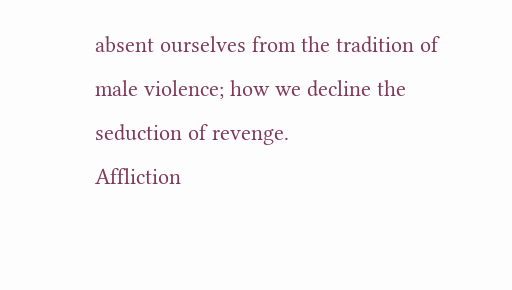absent ourselves from the tradition of male violence; how we decline the seduction of revenge.
Affliction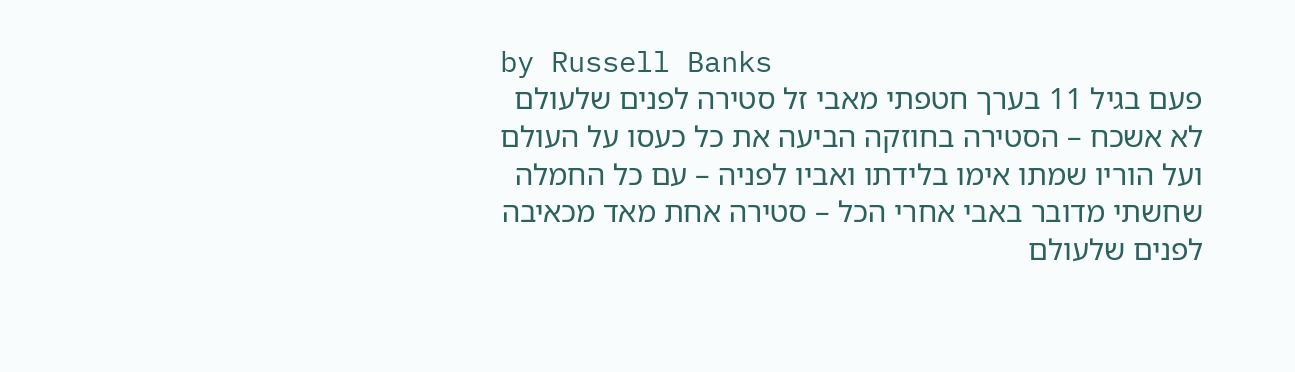by Russell Banks
פעם בגיל 11 בערך חטפתי מאבי זל סטירה לפנים שלעולם לא אשכח – הסטירה בחוזקה הביעה את כל כעסו על העולם ועל הוריו שמתו אימו בלידתו ואביו לפניה – עם כל החמלה שחשתי מדובר באבי אחרי הכל – סטירה אחת מאד מכאיבה לפנים שלעולם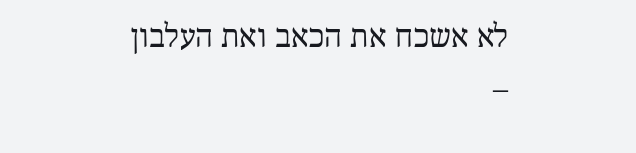לא אשכח את הכאב ואת העלבון –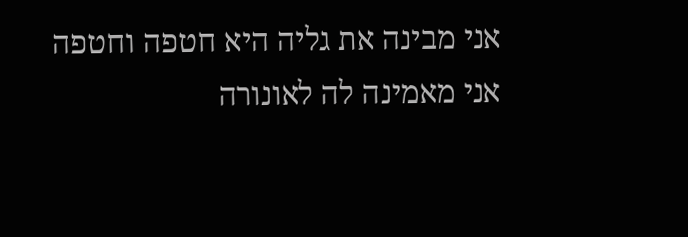אני מבינה את גליה היא חטפה וחטפה אני מאמינה לה לאונורה